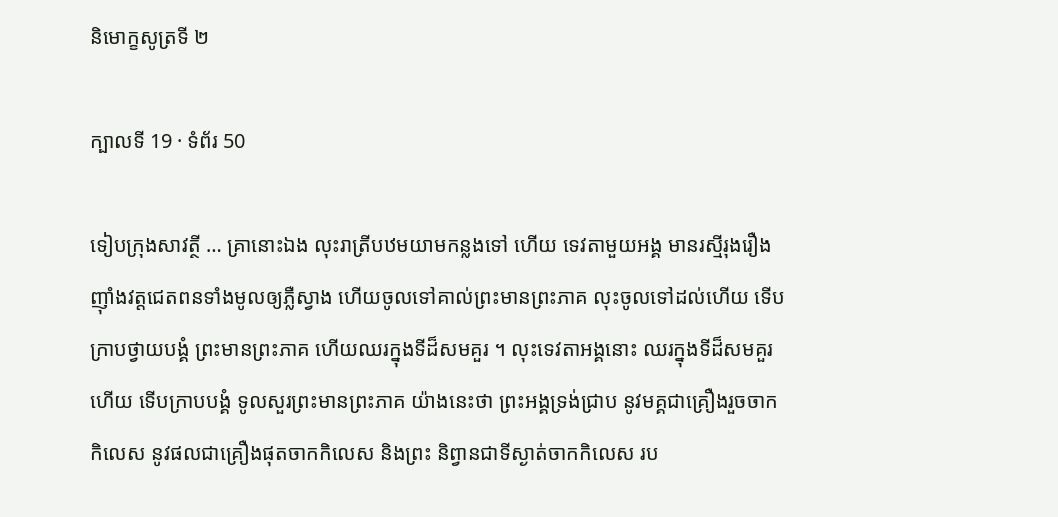និមោក្ខសូត្រទី ២

ក្បាលទី 19 · ទំព័រ 50

ទៀបក្រុងសាវត្ថី … គ្រានោះឯង លុះរាត្រីបឋមយាមកន្លងទៅ ហើយ ទេវតាមួយអង្គ មានរស្មីរុងរឿង ញ៉ាំងវត្តជេតពនទាំងមូលឲ្យភ្លឺស្វាង ហើយចូលទៅគាល់ព្រះមានព្រះភាគ លុះចូលទៅដល់ហើយ ទើបក្រាបថ្វាយបង្គំ ព្រះមានព្រះភាគ ហើយឈរក្នុងទីដ៏សមគួរ ។ លុះទេវតាអង្គនោះ ឈរក្នុងទីដ៏សមគួរហើយ ទើបក្រាបបង្គំ ទូលសួរព្រះមានព្រះភាគ យ៉ាងនេះថា ព្រះអង្គទ្រង់ជ្រាប នូវមគ្គជាគ្រឿងរួចចាកកិលេស នូវផលជាគ្រឿងផុតចាកកិលេស និងព្រះ និព្វានជាទីស្ងាត់ចាកកិលេស រប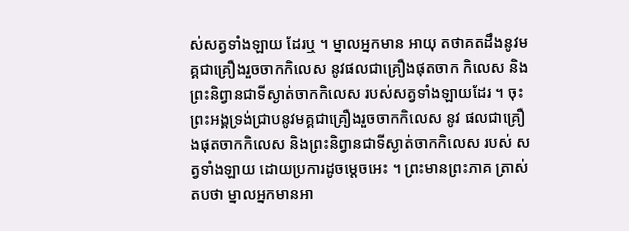ស់សត្វទាំងឡាយ ដែរឬ ។ ម្នាលអ្នកមាន អាយុ តថាគតដឹងនូវមគ្គជាគ្រឿងរួចចាកកិលេស នូវផលជាគ្រឿងផុតចាក កិលេស និងព្រះនិព្វានជាទីស្ងាត់ចាកកិលេស របស់សត្វទាំងឡាយដែរ ។ ចុះព្រះអង្គទ្រង់ជ្រាបនូវមគ្គជាគ្រឿងរួចចាកកិលេស នូវ ផលជាគ្រឿងផុតចាកកិលេស និងព្រះនិព្វានជាទីស្ងាត់ចាកកិលេស របស់ សត្វទាំងឡាយ ដោយប្រការដូចម្តេចអេះ ។ ព្រះមានព្រះភាគ ត្រាស់តបថា ម្នាលអ្នកមានអា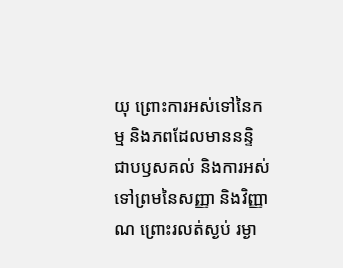យុ ព្រោះការអស់ទៅនៃកម្ម និងភពដែលមាននន្ទិ ជាបឫសគល់ និងការអស់ទៅព្រមនៃសញ្ញា និងវិញ្ញាណ ព្រោះរលត់ស្ងប់ រម្ងា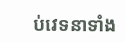ប់វេទនាទាំង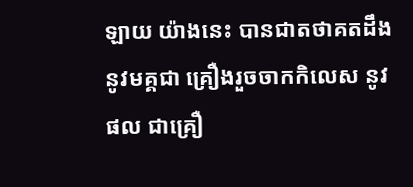ឡាយ យ៉ាងនេះ បានជាតថាគតដឹងនូវមគ្គជា គ្រឿងរួចចាកកិលេស នូវផល ជាគ្រឿ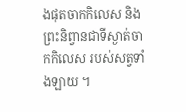ងផុតចាកកិលេស និងព្រះនិព្វានជាទីស្ងាត់ចាកកិលេស របស់សត្វទាំងឡាយ ។